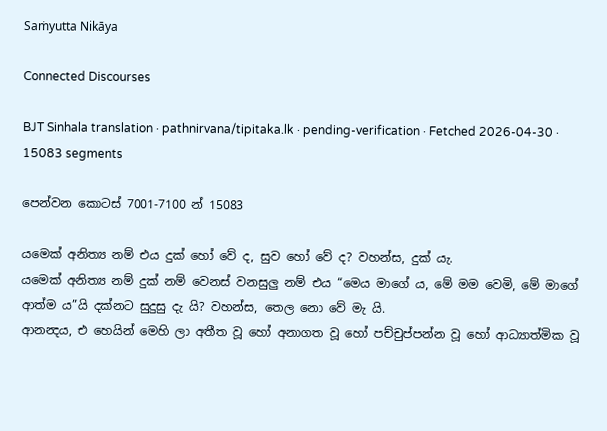Saṁyutta Nikāya

Connected Discourses

BJT Sinhala translation · pathnirvana/tipitaka.lk · pending-verification · Fetched 2026-04-30 · 15083 segments

පෙන්වන කොටස් 7001-7100 න් 15083

යමෙක් අනිත්‍ය නම් එය දුක් හෝ වේ ද, සුව හෝ වේ ද? වහන්ස, දුක් යැ.
යමෙක් අනිත්‍ය නම් දුක් නම් වෙනස් වනසුලු නම් එය “මෙය මාගේ ය, මේ මම වෙමි, මේ මාගේ ආත්ම ය”යි දක්නට සුදුසු දැ යි? වහන්ස, තෙල නො වේ මැ යි.
ආනන්‍දය, එ හෙයින් මෙහි ලා අතීත වූ හෝ අනාගත වූ හෝ පච්චුප්පන්න වූ හෝ ආධ්‍යාත්මික වූ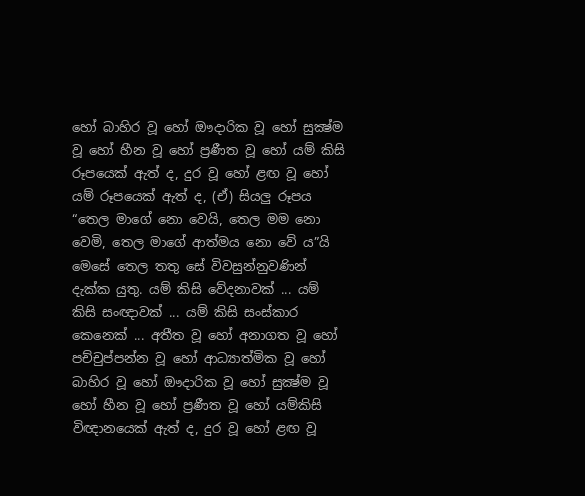හෝ බාහිර වූ හෝ ඖදාරික වූ හෝ සුක්‍ෂ්ම වූ හෝ හීන වූ හෝ ප්‍රණීත වූ හෝ යම් කිසි රූපයෙක් ඇත් ද, දුර වූ හෝ ළඟ වූ හෝ යම් රූපයෙක් ඇත් ද, (ඒ) සියලු රූපය “තෙල මාගේ නො වෙයි, තෙල මම නො වෙමි, තෙල මාගේ ආත්මය නො වේ ය”යි මෙසේ තෙල තතු සේ විවසුන්නුවණින් දැක්ක යුතු. යම් කිසි වේදනාවක් ... යම් කිසි සංඥාවක් ... යම් කිසි සංස්කාර කෙනෙක් ... අතීත වූ හෝ අනාගත වූ හෝ පච්චුප්පන්න වූ හෝ ආධ්‍යාත්මික වූ හෝ බාහිර වූ හෝ ඖදාරික වූ හෝ සුක්‍ෂ්ම වූ හෝ හීන වූ හෝ ප්‍රණීත වූ හෝ යම්කිසි විඥානයෙක් ඇත් ද, දුර වූ හෝ ළඟ වූ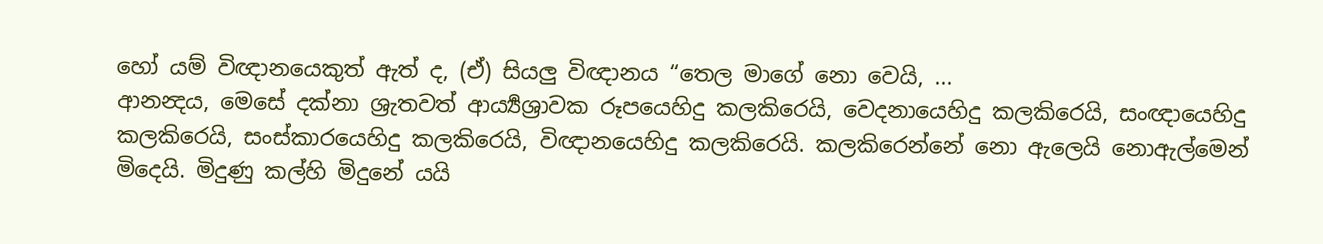හෝ යම් විඥානයෙකුත් ඇත් ද, (ඒ) සියලු විඥානය “තෙල මාගේ නො වෙයි, ...
ආනන්‍දය, මෙසේ දක්නා ශ්‍රැතවත් ආර්‍ය්‍යශ්‍රාවක රූපයෙහිදු කලකිරෙයි, වෙදනායෙහිදු කලකිරෙයි, සංඥායෙහිදු කලකිරෙයි, සංස්කාරයෙහිදු කලකිරෙයි, විඥානයෙහිදු කලකිරෙයි. කලකිරෙන්නේ නො ඇලෙයි නොඇල්මෙන් මිදෙයි. මිදුණු කල්හි මිදුනේ යයි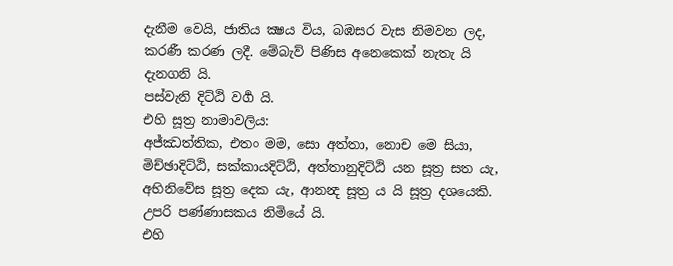දැනීම වෙයි, ජාතිය ක්‍ෂය විය, බඹසර වැස නිමවන ලද, කරණී කරණ ලදී. මේබැව් පිණිස අනෙකෙක් නැතැ යි දැනගනි යි.
පස්වැනි දිට්ඨි වර්‍ග යි.
එහි සූත්‍ර නාමාවලිය:
අජ්ඣත්තික, එතං මම, සො අත්තා, නොච මෙ සියා, මිච්ඡාදිට්ඨි, සක්කායදිට්ඨි, අත්තානුදිට්ඨි යන සූත්‍ර සත යැ, අභිනිවේස සූත්‍ර දෙක යැ, ආනන්‍ද සූත්‍ර ය යි සූත්‍ර දශයෙකි.
උපරි පණ්ණාසකය නිමියේ යි.
එහි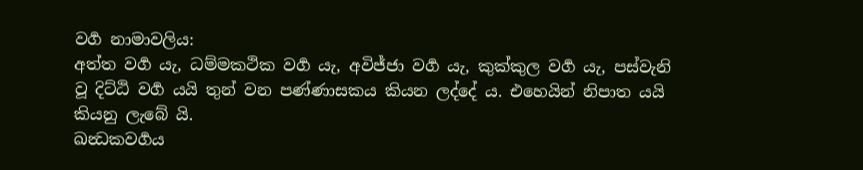වර්‍ග නාමාවලිය:
අත්ත වර්‍ග යැ, ධම්මකථික වර්‍ග යැ, අවිජ්ජා වර්‍ග යැ, කුක්කුල වර්‍ග යැ, පස්වැනි වූ දිට්ඨි වර්‍ග යයි තුන් වන පණ්ණාසකය කියන ලද්දේ ය. එහෙයින් නිපාත යයි කියනු ලැබේ යි.
ඛන්‍ධකවර්‍ගය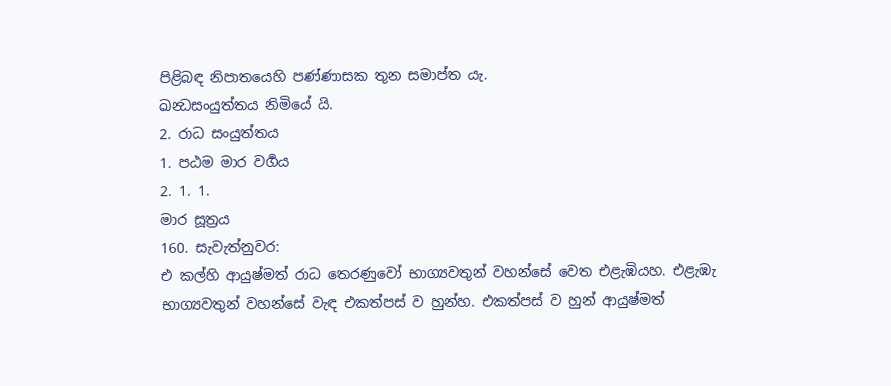පිළිබඳ නිපාතයෙහි පණ්ණාසක තුන සමාප්ත යැ.
ඛන්‍ධසංයුත්තය නිමියේ යි.
2. රාධ සංයුත්තය
1. පඨම මාර වර්‍ගය
2. 1. 1.
මාර සූත්‍රය
160. සැවැත්නුවර:
එ කල්හි ආයුෂ්මත් රාධ තෙරණුවෝ භාග්‍යවතුන් වහන්සේ වෙත එළැඹියහ. එළැඹැ භාග්‍යවතුන් වහන්සේ වැඳ එකත්පස් ව හුන්හ. එකත්පස් ව හුන් ආයුෂ්මත්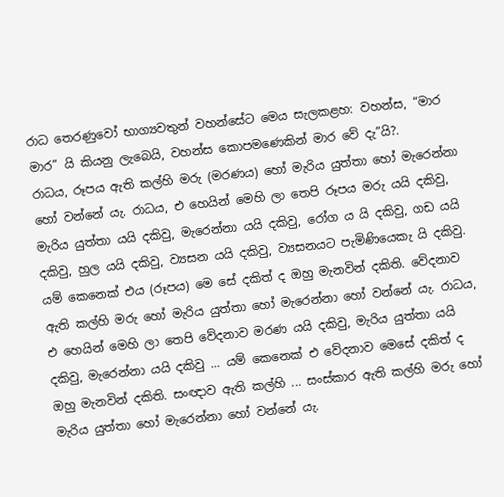රාධ තෙරණුවෝ භාග්‍යවතුන් වහන්සේට මෙය සැලකළහ: වහන්ස, “මාර මාර” යි කියනු ලැබෙයි, වහන්ස කොපමණෙකින් මාර වේ දැ”යි?.
රාධය, රූපය ඇති කල්හි මරු (මරණය) හෝ මැරිය යුත්තා හෝ මැරෙන්නා හෝ වන්නේ යැ. රාධය, එ හෙයින් මෙහි ලා තෙපි රූපය මරු යයි දකිවු, මැරිය යුත්තා යයි දකිවු, මැරෙන්නා යයි දකිවු, රෝග ය යි දකිවු, ගඩ යයි දකිවු, හුල යයි දකිවු, ව්‍යසන යයි දකිවු, ව්‍යසනයට පැමිණියෙකැ යි දකිවු. යම් කෙනෙක් එය (රූපය) මෙ සේ දකිත් ද ඔහු මැනවින් දකිති. වේදනාව ඇති කල්හි මරු හෝ මැරිය යුත්තා හෝ මැරෙන්නා හෝ වන්නේ යැ. රාධය, එ හෙයින් මෙහි ලා තෙපි වේදනාව මරණ යයි දකිවු, මැරිය යුත්තා යයි දකිවු, මැරෙන්නා යයි දකිවු ... යම් කෙනෙක් එ වේදනාව මෙසේ දකිත් ද ඔහු මැනවින් දකිති. සංඥාව ඇති කල්හි ... සංස්කාර ඇති කල්හි මරු හෝ මැරිය යුත්තා හෝ මැරෙන්නා හෝ වන්නේ යැ.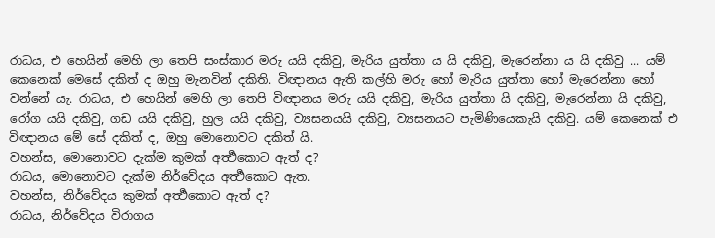රාධය, එ හෙයින් මෙහි ලා තෙපි සංස්කාර මරු යයි දකිවු, මැරිය යුත්තා ය යි දකිවු, මැරෙන්නා ය යි දකිවු ... යම් කෙනෙක් මෙසේ දකිත් ද ඔහු මැනවින් දකිති. විඥානය ඇති කල්හි මරු හෝ මැරිය යුත්තා හෝ මැරෙන්නා හෝ වන්නේ යැ. රාධය, එ හෙයින් මෙහි ලා තෙපි විඥානය මරු යයි දකිවු, මැරිය යුත්තා යි දකිවු, මැරෙන්නා යි දකිවු, රෝග යයි දකිවු, ගඩ යයි දකිවු, හුල යයි දකිවු, ව්‍යසනයයි දකිවු, ව්‍යසනයට පැමිණියෙකැයි දකිවු. යම් කෙනෙක් එ විඥානය මේ සේ දකිත් ද, ඔහු මොනොවට දකිත් යි.
වහන්ස, මොනොවට දැක්ම කුමක් අර්‍ත්‍ථකොට ඇත් ද?
රාධය, මොනොවට දැක්ම නිර්වේදය අර්‍ත්‍ථකොට ඇත.
වහන්ස, නිර්වේදය කුමක් අර්‍ත්‍ථකොට ඇත් ද?
රාධය, නිර්වේදය විරාගය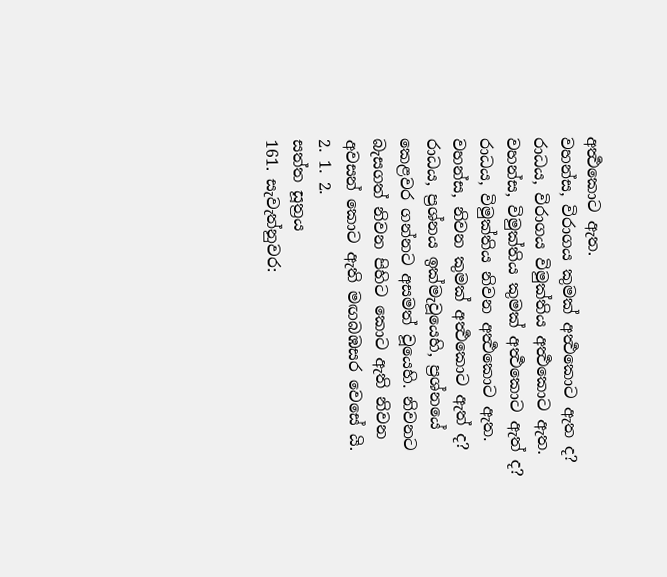අර්‍ත්‍ථකොට ඇත.
වහන්ස, විරාගය කුමක් අර්‍ත්‍ථකොට ඇත ද?
රාධය, විරාගය විමුක්තිය අර්‍ත්‍ථකොට ඇත.
වහන්ස, විමුක්තිය කුමක් අර්‍ත්‍ථකොට ඇත් ද?
රාධය, විමුක්තිය නිවන අර්‍ත්‍ථකොට ඇත.
වහන්ස, නිවන කුමක් අර්‍ත්‍ථකොට ඇත් ද?
රාධය, ප්‍රශ්නය ඉක්මැවූයෙහි, ප්‍රශ්නයේ කෙළවර ගන්නට අසමත් වූයෙහි. නිවනට බැසගත් නිවන පිහිට කොට ඇති නිවන අවසන් කොට ඇති මඟබඹසර වෙසේ යි.
2. 1. 2.
සත්ත සූත්‍රය
161. සැවැත්නුවර: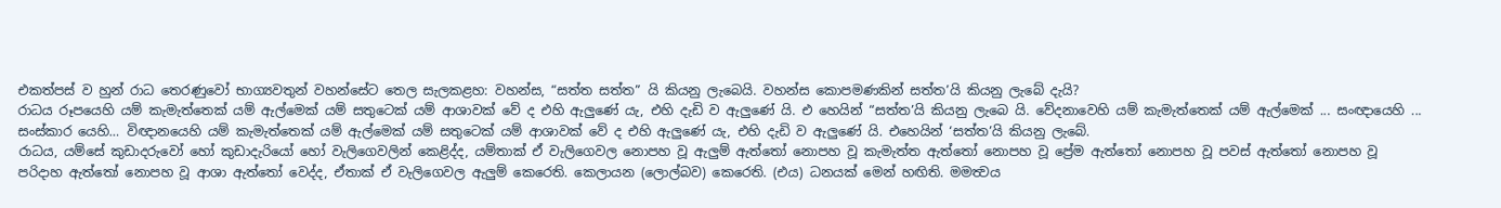එකත්පස් ව හුන් රාධ තෙරණුවෝ භාග්‍යවතුන් වහන්සේට තෙල සැලකළහ: වහන්ස, “සත්ත සත්ත” යි කියනු ලැබෙයි. වහන්ස කොපමණකින් සත්ත’යි කියනු ලැබේ දැයි?
රාධය රූපයෙහි යම් කැමැත්තෙක් යම් ඇල්මෙක් යම් සතුටෙක් යම් ආශාවක් වේ ද එහි ඇලුණේ යැ, එහි දැඩි ව ඇලුණේ යි. එ හෙයින් “සත්ත’යි කියනු ලැබෙ යි. වේදනාවෙහි යම් කැමැත්තෙක් යම් ඇල්මෙක් ... සංඥායෙහි ... සංස්කාර යෙහි… විඥානයෙහි යම් කැමැත්තෙක් යම් ඇල්මෙක් යම් සතුටෙක් යම් ආශාවක් වේ ද එහි ඇලුණේ යැ, එහි දැඩි ව ඇලුණේ යි. එහෙයින් ‘සත්ත’යි කියනු ලැබේ.
රාධය, යම්සේ කුඩාදරුවෝ හෝ කුඩාදැරියෝ හෝ වැලිගෙවලින් කෙළිද්ද, යම්තාක් ඒ වැලිගෙවල නොපහ වූ ඇලුම් ඇත්තෝ නොපහ වූ කැමැත්ත ඇත්තෝ නොපහ වූ ප්‍රේම ඇත්තෝ නොපහ වූ පවස් ඇත්තෝ නොපහ වූ පරිදාහ ඇත්තෝ නොපහ වූ ආශා ඇත්තෝ වෙද්ද, ඒතාක් ඒ වැලිගෙවල ඇලුම් කෙරෙති. කෙලායන (ලොල්බව) කෙරෙති. (එය) ධනයක් මෙන් හඟිති. මමත්‍වය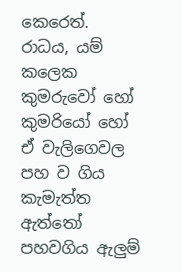කෙරෙත්.
රාධය, යම් කලෙක කුමරුවෝ හෝ කුමරියෝ හෝ ඒ වැලිගෙවල පහ ව ගිය කැමැත්ත ඇත්තෝ පහවගිය ඇලුම්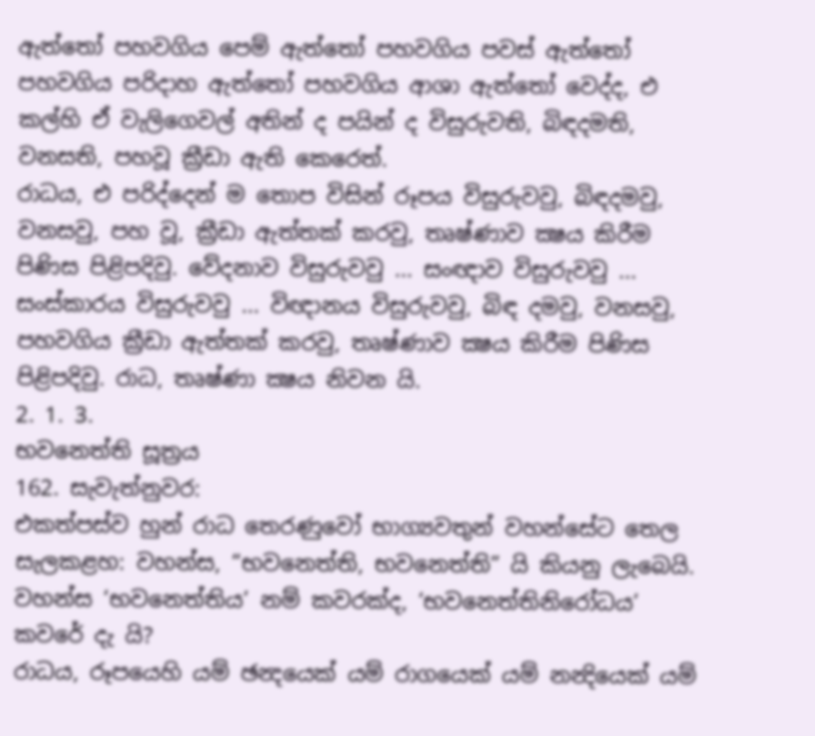ඇත්තෝ පහවගිය පෙම් ඇත්තෝ පහවගිය පවස් ඇත්තෝ පහවගිය පරිදාහ ඇත්තෝ පහවගිය ආශා ඇත්තෝ වෙද්ද, එ කල්හි ඒ වැලිගෙවල් අතින් ද පයින් ද විසුරුවති, බිඳදමති, වනසති, පහවූ ක්‍රීඩා ඇති කෙරෙත්.
රාධය, එ පරිද්දෙන් ම තොප විසින් රූපය විසුරුවවු, බිඳදමවු, වනසවු, පහ වූ, ක්‍රීඩා ඇත්තක් කරවු, තෘෂ්ණාව ක්‍ෂය කිරීම පිණිස පිළිපදිවු. වේදනාව විසුරුවවු ... සංඥාව විසුරුවවු ... සංස්කාරය විසුරුවවු ... විඥානය විසුරුවවු, බිඳ දමවු, වනසවු, පහවගිය ක්‍රීඩා ඇත්තක් කරවු, තෘෂ්ණාව ක්‍ෂය කිරීම පිණිස පිළිපදිවු. රාධ, තෘෂ්ණා ක්‍ෂය නිවන යි.
2. 1. 3.
භවනෙත්ති සූත්‍රය
162. සැවැත්නුවර:
එකත්පස්ව හුන් රාධ තෙරණුවෝ භාග්‍යවතුන් වහන්සේට තෙල සැලකළහ: වහන්ස, “භවනෙත්ති, භවනෙත්ති” යි කියනු ලැබෙයි. වහන්ස ‘භවනෙත්තිය’ නම් කවරක්ද, ‘භවනෙත්තිනිරෝධය’ කවරේ දැ යි?
රාධය, රූපයෙහි යම් ඡන්‍දයෙක් යම් රාගයෙක් යම් නන්‍දියෙක් යම්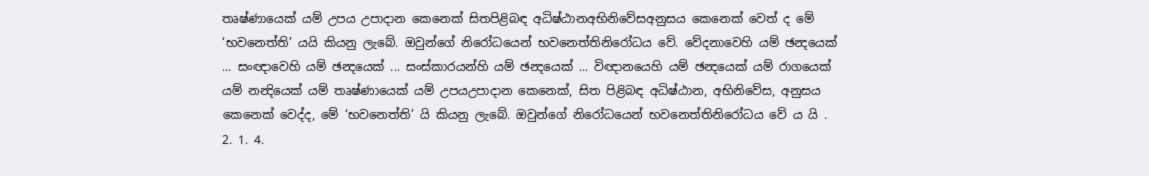තෘෂ්ණායෙක් යම් උපය උපාදාන කෙනෙක් සිතපිළිබඳ අධිෂ්ඨානඅභිනිවේසඅනුසය කෙනෙක් වෙත් ද මේ ‘භවනෙත්ති’ යයි කියනු ලැබේ. ඔවුන්ගේ නිරෝධයෙන් භවනෙත්තිනිරෝධය වේ. වේදනාවෙහි යම් ඡන්‍දයෙක් ... සංඥාවෙහි යම් ඡන්‍දයෙක් ... සංස්කාරයන්හි යම් ඡන්‍දයෙක් ... විඥානයෙහි යම් ඡන්‍දයෙක් යම් රාගයෙක් යම් නන්‍දියෙක් යම් තෘෂ්ණායෙක් යම් උපයඋපාදාන කෙනෙක්, සිත පිළිබඳ අධිෂ්ඨාන, අභිනිවේස, අනුසය කෙනෙක් වෙද්ද, මේ ‘භවනෙත්ති’ යි කියනු ලැබේ. ඔවුන්ගේ නිරෝධයෙන් භවනෙත්තිනිරෝධය වේ ය යි .
2. 1. 4.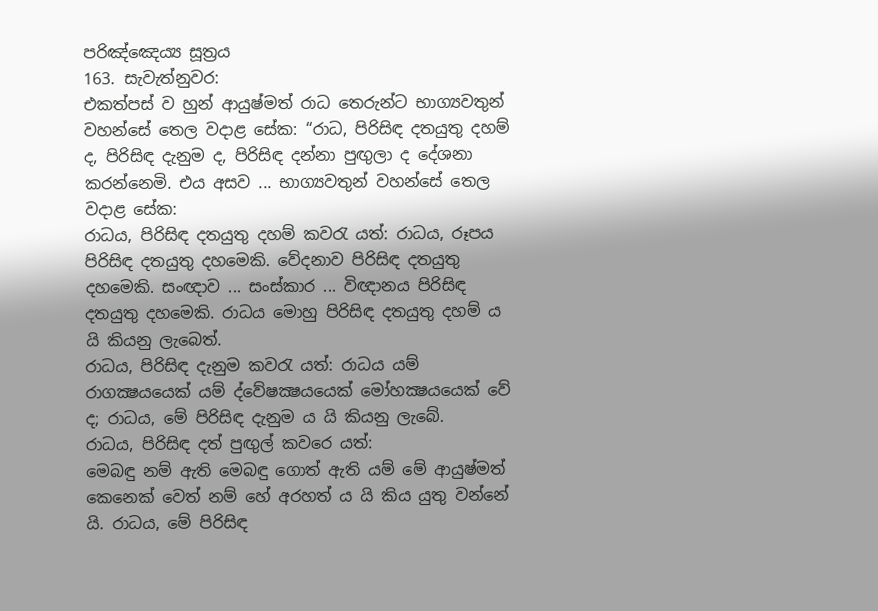පරිඤ්ඤෙය්‍ය සූත්‍රය
163. සැවැත්නුවර:
එකත්පස් ව හුන් ආයුෂ්මත් රාධ තෙරුන්ට භාග්‍යවතුන් වහන්සේ තෙල වදාළ සේක: “රාධ, පිරිසිඳ දතයුතු දහම් ද, පිරිසිඳ දැනුම ද, පිරිසිඳ දන්නා පුඟුලා ද දේශනා කරන්නෙමි. එය අසව ... භාග්‍යවතුන් වහන්සේ තෙල වදාළ සේක:
රාධය, පිරිසිඳ දතයුතු දහම් කවරැ යත්: රාධය, රූපය පිරිසිඳ දතයුතු දහමෙකි. වේදනාව පිරිසිඳ දතයුතු දහමෙකි. සංඥාව ... සංස්කාර ... විඥානය පිරිසිඳ දතයුතු දහමෙකි. රාධය මොහු පිරිසිඳ දතයුතු දහම් ය යි කියනු ලැබෙත්.
රාධය, පිරිසිඳ දැනුම කවරැ යත්: රාධය යම් රාගක්‍ෂයයෙක් යම් ද්වේෂක්‍ෂයයෙක් මෝහක්‍ෂයයෙක් වේ ද; රාධය, මේ පිරිසිඳ දැනුම ය යි කියනු ලැබේ.
රාධය, පිරිසිඳ දත් පුඟුල් කවරෙ යත්:
මෙබඳු නම් ඇති මෙබඳු ගොත් ඇති යම් මේ ආයුෂ්මත් කෙනෙක් වෙත් නම් හේ අරහත් ය යි කිය යුතු වන්නේ යි. රාධය, මේ පිරිසිඳ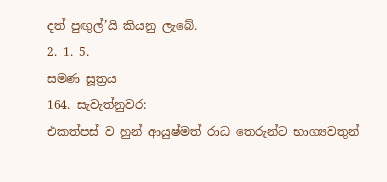දත් පුඟුල්’යි කියනු ලැබේ.
2. 1. 5.
සමණ සූත්‍රය
164. සැවැත්නුවර:
එකත්පස් ව හුන් ආයුෂ්මත් රාධ තෙරුන්ට භාග්‍යවතුන්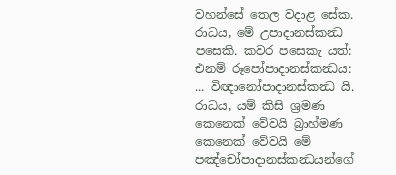වහන්සේ තෙල වදාළ සේක. රාධය, මේ උපාදානස්කන්‍ධ පසෙකි. කවර පසෙකැ යත්: එනම් රූපෝපාදානස්කන්‍ධය: ... විඥානෝපාදානස්කන්‍ධ යි. රාධය, යම් කිසි ශ්‍රමණ කෙනෙක් වේවයි බ්‍රාහ්මණ කෙනෙක් වේවයි මේ පඤ්චෝපාදානස්කන්‍ධයන්ගේ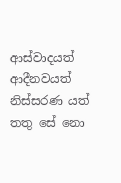ආස්වාදයත් ආදීනවයත් නිස්සරණ යත් තතු සේ නො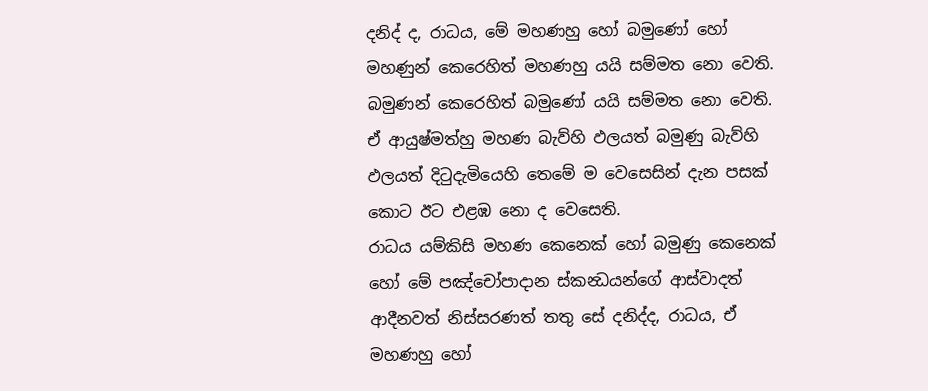දනිද් ද, රාධය, මේ මහණහු හෝ බමුණෝ හෝ මහණුන් කෙරෙහිත් මහණහු යයි සම්මත නො වෙති. බමුණන් කෙරෙහිත් බමුණෝ යයි සම්මත නො වෙති. ඒ ආයුෂ්මත්හු මහණ බැව්හි ඵලයත් බමුණු බැව්හි ඵලයත් දිටුදැමියෙහි තෙමේ ම වෙසෙසින් දැන පසක් කොට ඊට එළඹ නො ද වෙසෙති.
රාධය යම්කිසි මහණ කෙනෙක් හෝ බමුණු කෙනෙක් හෝ මේ පඤ්චෝපාදාන ස්කන්‍ධයන්ගේ ආස්වාදත් ආදීනවත් නිස්සරණත් තතු සේ දනිද්ද, රාධය, ඒ මහණහු හෝ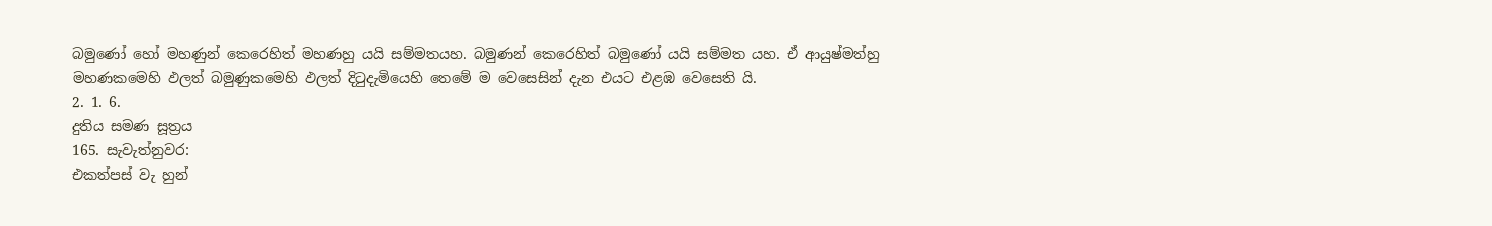බමුණෝ හෝ මහණුන් කෙරෙහිත් මහණහු යයි සම්මතයහ. බමුණන් කෙරෙහිත් බමුණෝ යයි සම්මත යහ. ඒ ආයුෂ්මත්හු මහණකමෙහි ඵලත් බමුණුකමෙහි ඵලත් දිටුදැමියෙහි තෙමේ ම වෙසෙසින් දැන එයට එළඹ වෙසෙති යි.
2. 1. 6.
දුතිය සමණ සූත්‍රය
165. සැවැත්නුවර:
එකත්පස් වැ හුන්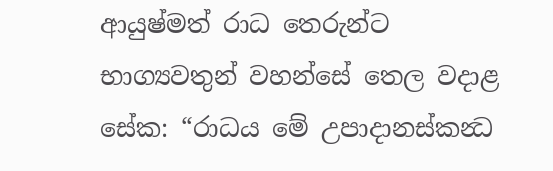ආයුෂ්මත් රාධ තෙරුන්ට භාග්‍යවතුන් වහන්සේ තෙල වදාළ සේක: “රාධය මේ උපාදානස්කන්‍ධ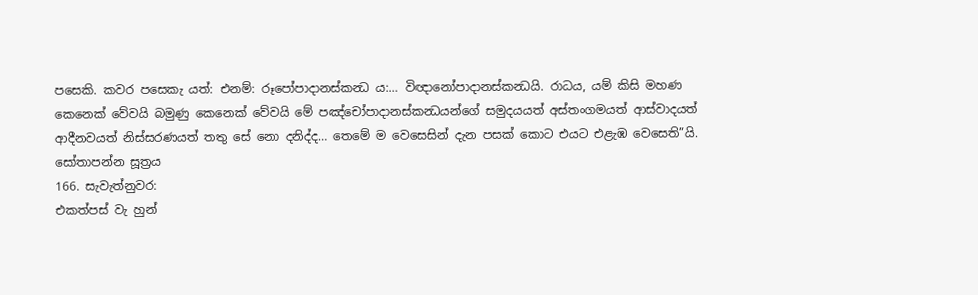පසෙකි. කවර පසෙකැ යත්: එනම්: රූපෝපාදානස්කන්‍ධ ය:… විඥානෝපාදානස්කන්‍ධයි. රාධය, යම් කිසි මහණ කෙනෙක් වේවයි බමුණු කෙනෙක් වේවයි මේ පඤ්චෝපාදානස්කන්‍ධයන්ගේ සමුදයයත් අස්තංගමයත් ආස්වාදයත් ආදීනවයත් නිස්සරණයත් තතු සේ නො දනිද්ද… තෙමේ ම වෙසෙසින් දැන පසක් කොට එයට එළැඹ වෙසෙති”යි.
සෝතාපන්න සූත්‍රය
166. සැවැත්නුවර:
එකත්පස් වැ හුන්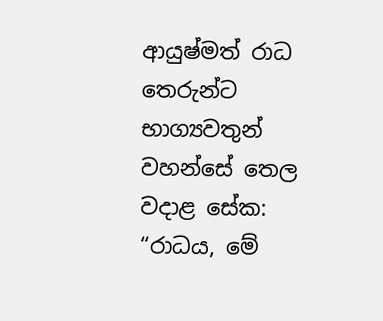ආයුෂ්මත් රාධ තෙරුන්ට භාග්‍යවතුන් වහන්සේ තෙල වදාළ සේක: “රාධය, මේ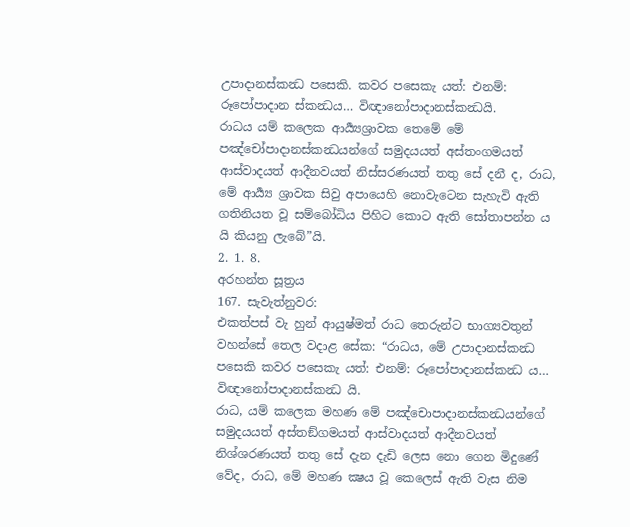උපාදානස්කන්‍ධ පසෙකි. කවර පසෙකැ යත්: එනම්: රූපෝපාදාන ස්කන්‍ධය… විඥානෝපාදානස්කන්‍ධයි.
රාධය යම් කලෙක ආර්‍ය්‍යශ්‍රාවක තෙමේ මේ පඤ්චෝපාදානස්කන්‍ධයන්ගේ සමුදයයත් අස්තංගමයත් ආස්වාදයත් ආදීනවයත් නිස්සරණයත් තතු සේ දනී ද, රාධ, මේ ආර්‍ය්‍ය ශ්‍රාවක සිවු අපායෙහි නොවැටෙන සැහැවි ඇති ගතිනියත වූ සම්බෝධිය පිහිට කොට ඇති සෝතාපන්න ය යි කියනු ලැබේ”යි.
2. 1. 8.
අරහන්ත සූත්‍රය
167. සැවැත්නුවර:
එකත්පස් වැ හුන් ආයුෂ්මත් රාධ තෙරුන්ට භාග්‍යවතුන් වහන්සේ තෙල වදාළ සේක: “රාධය, මේ උපාදානස්කන්‍ධ පසෙකි කවර පසෙකැ යත්: එනම්: රූපෝපාදානස්කන්‍ධ ය… විඥානෝපාදානස්කන්‍ධ යි.
රාධ, යම් කලෙක මහණ මේ පඤ්චොපාදානස්කන්‍ධයන්ගේ සමුදයයත් අස්තඞ්ගමයත් ආස්වාදයත් ආදීනවයත් නිශ්ශරණයත් තතු සේ දැන දැඩි ලෙස නො ගෙන මිදුණේ වේද, රාධ, මේ මහණ ක්‍ෂය වූ කෙලෙස් ඇති වැස නිම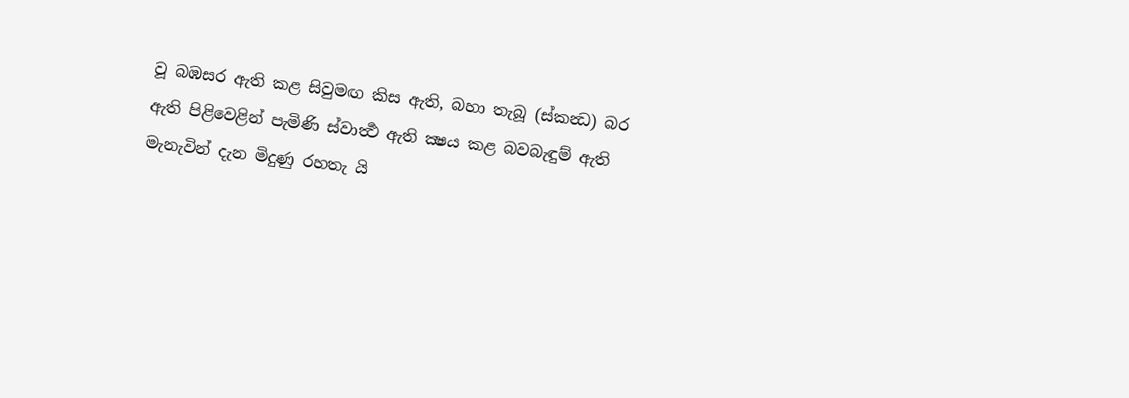වූ බඹසර ඇති කළ සිවුමඟ කිස ඇති, බහා තැබූ (ස්කන්‍ධ) බර ඇති පිළිවෙළින් පැමිණි ස්වාර්‍ත්‍ථ ඇති ක්‍ෂය කළ බවබැඳුම් ඇති මැනැවින් දැන මිදුණු රහතැ යි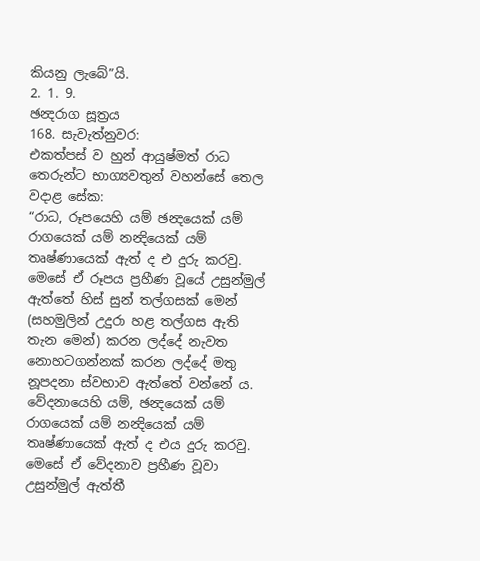කියනු ලැබේ”යි.
2. 1. 9.
ඡන්‍දරාග සූත්‍රය
168. සැවැත්නුවර:
එකත්පස් ව හුන් ආයුෂ්මත් රාධ තෙරුන්ට භාග්‍යවතුන් වහන්සේ තෙල වදාළ සේක:
“රාධ, රූපයෙහි යම් ඡන්‍දයෙක් යම් රාගයෙක් යම් නන්‍දියෙක් යම් තෘෂ්ණායෙක් ඇත් ද එ දුරු කරවු. මෙසේ ඒ රූපය ප්‍රහීණ වූයේ උසුන්මුල් ඇත්තේ හිස් සුන් තල්ගසක් මෙන් (සහමුලින් උදුරා හළ තල්ගස ඇති තැන මෙන්) කරන ලද්දේ නැවත නොහටගන්නක් කරන ලද්දේ මතු නූපදනා ස්වභාව ඇත්තේ වන්නේ ය. වේදනායෙහි යම්, ඡන්‍දයෙක් යම් රාගයෙක් යම් නන්‍දියෙක් යම් තෘෂ්ණායෙක් ඇත් ද එය දුරු කරවු. මෙසේ ඒ වේදනාව ප්‍රහීණ වූවා උසුන්මුල් ඇත්තී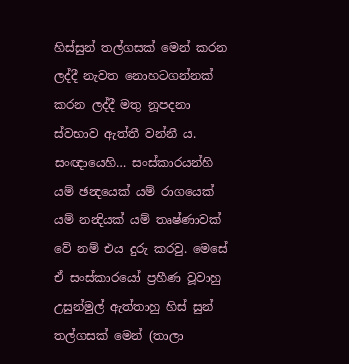හිස්සුන් තල්ගසක් මෙන් කරන ලද්දී නැවත නොහටගන්නක් කරන ලද්දී මතු නූපදනා ස්වභාව ඇත්තී වන්නී ය. සංඥායෙහි… සංස්කාරයන්හි යම් ඡන්‍දයෙක් යම් රාගයෙක් යම් නන්‍දියක් යම් තෘෂ්ණාවක් වේ නම් එය දුරු කරවු. මෙසේ ඒ සංස්කාරයෝ ප්‍රහීණ වූවාහු උසුන්මුල් ඇත්තාහු හිස් සුන් තල්ගසක් මෙන් (තාලා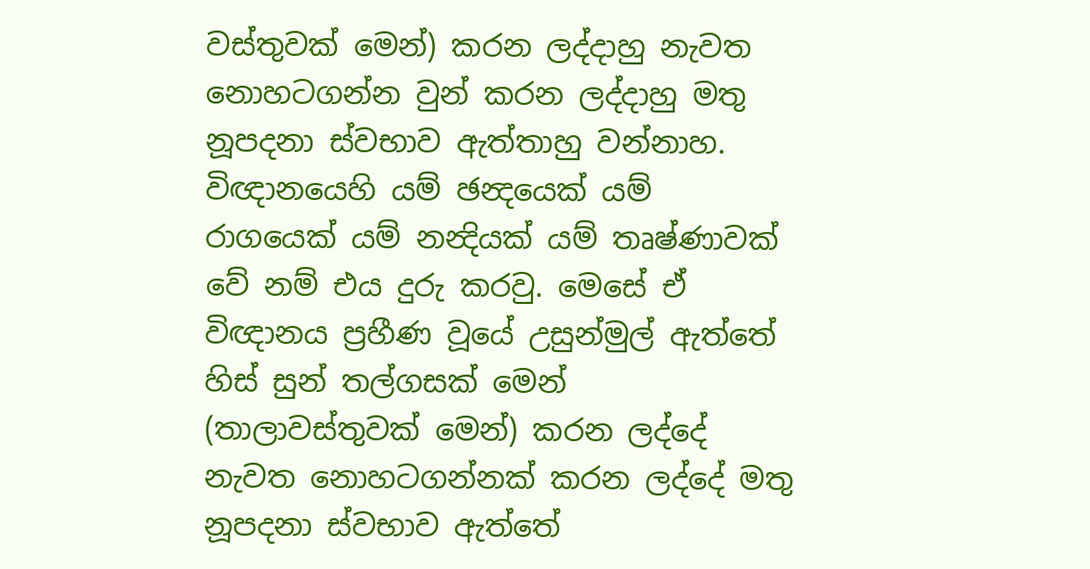වස්තුවක් මෙන්) කරන ලද්දාහු නැවත නොහටගන්න වුන් කරන ලද්දාහු මතු නූපදනා ස්වභාව ඇත්තාහු වන්නාහ. විඥානයෙහි යම් ඡන්‍දයෙක් යම් රාගයෙක් යම් නන්‍දියක් යම් තෘෂ්ණාවක් වේ නම් එය දුරු කරවු. මෙසේ ඒ විඥානය ප්‍රහීණ වූයේ උසුන්මුල් ඇත්තේ හිස් සුන් තල්ගසක් මෙන් (තාලාවස්තුවක් මෙන්) කරන ලද්දේ නැවත නොහටගන්නක් කරන ලද්දේ මතු නූපදනා ස්වභාව ඇත්තේ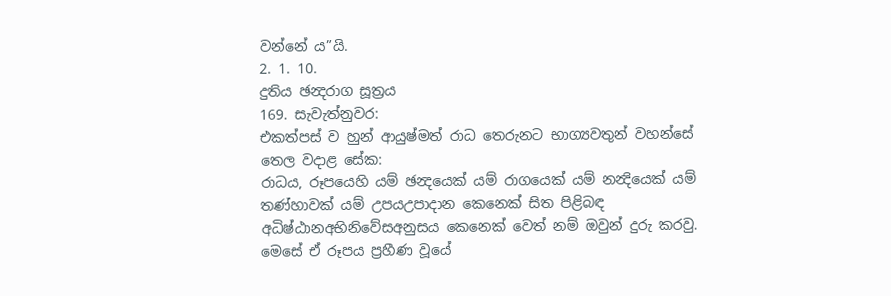වන්නේ ය”යි.
2. 1. 10.
දුතිය ඡන්‍දරාග සූත්‍රය
169. සැවැත්නුවර:
එකත්පස් ව හුන් ආයුෂ්මත් රාධ තෙරුනට භාග්‍යවතුන් වහන්සේ තෙල වදාළ සේක:
රාධය, රූපයෙහි යම් ඡන්‍දයෙක් යම් රාගයෙක් යම් නන්‍දියෙක් යම් තණ්හාවක් යම් උපයඋපාදාන කෙනෙක් සිත පිළිබඳ අධිෂ්ඨානඅභිනිවේසඅනුසය කෙනෙක් වෙත් නම් ඔවුන් දුරු කරවු. මෙසේ ඒ රූපය ප්‍රහීණ වූයේ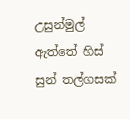උසුන්මුල් ඇත්තේ හිස් සුන් තල්ගසක්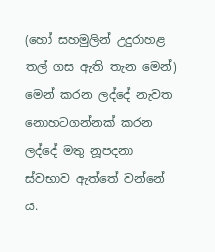(හෝ සහමුලින් උදුරාහළ තල් ගස ඇති තැන මෙන්) මෙන් කරන ලද්දේ නැවත නොහටගන්නක් කරන ලද්දේ මතු නූපදනා ස්වභාව ඇත්තේ වන්නේ ය.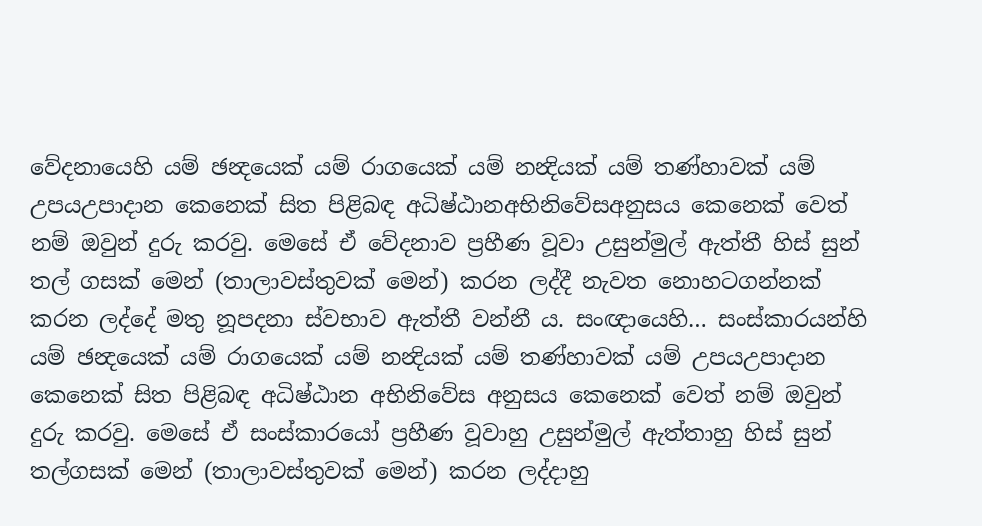වේදනායෙහි යම් ඡන්‍දයෙක් යම් රාගයෙක් යම් නන්‍දියක් යම් තණ්හාවක් යම් උපයඋපාදාන කෙනෙක් සිත පිළිබඳ අධිෂ්ඨානඅභිනිවේසඅනුසය කෙනෙක් වෙත් නම් ඔවුන් දුරු කරවු. මෙසේ ඒ වේදනාව ප්‍රහීණ වූවා උසුන්මුල් ඇත්තී හිස් සුන් තල් ගසක් මෙන් (තාලාවස්තුවක් මෙන්) කරන ලද්දී නැවත නොහටගන්නක් කරන ලද්දේ මතු නූපදනා ස්වභාව ඇත්තී වන්නී ය. සංඥායෙහි… සංස්කාරයන්හි යම් ඡන්‍දයෙක් යම් රාගයෙක් යම් නන්‍දියක් යම් තණ්හාවක් යම් උපයඋපාදාන කෙනෙක් සිත පිළිබඳ අධිෂ්ඨාන අභිනිවේස අනුසය කෙනෙක් වෙත් නම් ඔවුන් දුරු කරවු. මෙසේ ඒ සංස්කාරයෝ ප්‍රහීණ වූවාහු උසුන්මුල් ඇත්තාහු හිස් සුන් තල්ගසක් මෙන් (තාලාවස්තුවක් මෙන්) කරන ලද්දාහු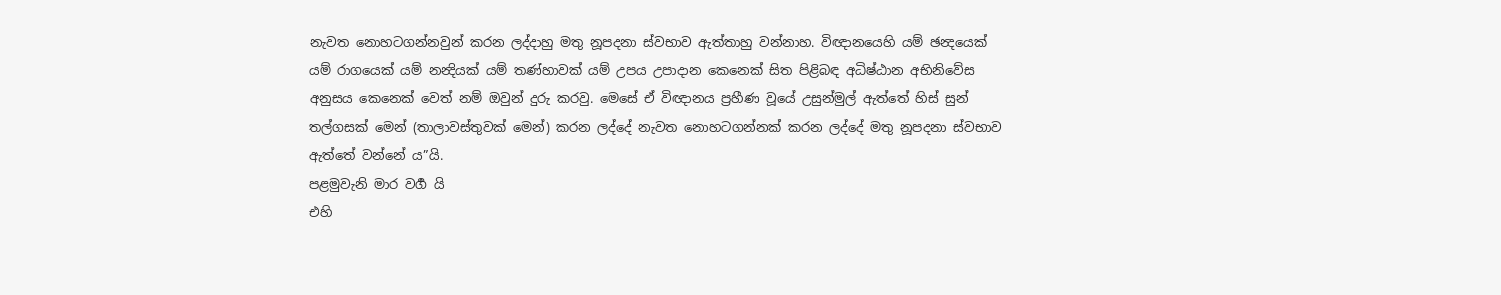නැවත නොහටගන්නවුන් කරන ලද්දාහු මතු නූපදනා ස්වභාව ඇත්තාහු වන්නාහ. විඥානයෙහි යම් ඡන්‍දයෙක් යම් රාගයෙක් යම් නන්‍දියක් යම් තණ්හාවක් යම් උපය උපාදාන කෙනෙක් සිත පිළිබඳ අධිෂ්ඨාන අභිනිවේස අනුසය කෙනෙක් වෙත් නම් ඔවුන් දුරු කරවු. මෙසේ ඒ විඥානය ප්‍රහීණ වූයේ උසුන්මුල් ඇත්තේ හිස් සුන් තල්ගසක් මෙන් (තාලාවස්තුවක් මෙන්) කරන ලද්දේ නැවත නොහටගන්නක් කරන ලද්දේ මතු නූපදනා ස්වභාව ඇත්තේ වන්නේ ය”යි.
පළමුවැනි මාර වර්‍ග යි
එහි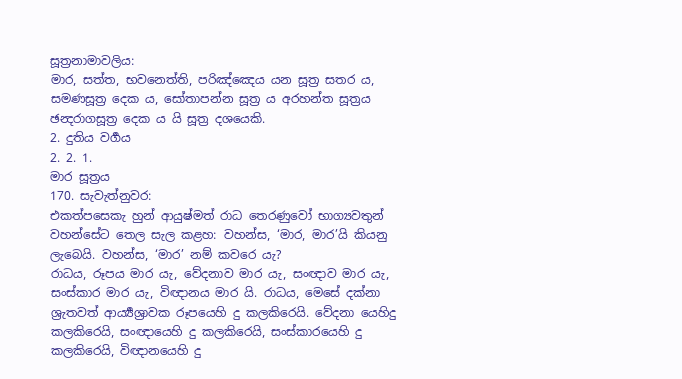සූත්‍රනාමාවලිය:
මාර, සත්ත, භවනෙත්ති, පරිඤ්ඤෙය යන සූත්‍ර සතර ය, සමණසූත්‍ර දෙක ය, සෝතාපන්න සූත්‍ර ය අරහන්ත සූත්‍රය ඡන්‍දරාගසූත්‍ර දෙක ය යි සූත්‍ර දශයෙකි.
2. දුතිය වර්‍ගය
2. 2. 1.
මාර සූත්‍රය
170. සැවැත්නුවර:
එකත්පසෙකැ හුන් ආයුෂ්මත් රාධ තෙරණුවෝ භාග්‍යවතුන් වහන්සේට තෙල සැල කළහ: වහන්ස, ‘මාර, මාර’යි කියනු ලැබෙයි. වහන්ස, ‘මාර’ නම් කවරෙ යැ?
රාධය, රූපය මාර යැ, වේදනාව මාර යැ, සංඥාව මාර යැ, සංස්කාර මාර යැ, විඥානය මාර යි. රාධය, මෙසේ දක්නා ශ්‍රැතවත් ආර්‍ය්‍යශ්‍රාවක රූපයෙහි දු කලකිරෙයි. වේදනා යෙහිදු කලකිරෙයි, සංඥායෙහි දු කලකිරෙයි, සංස්කාරයෙහි දු කලකිරෙයි, විඥානයෙහි දු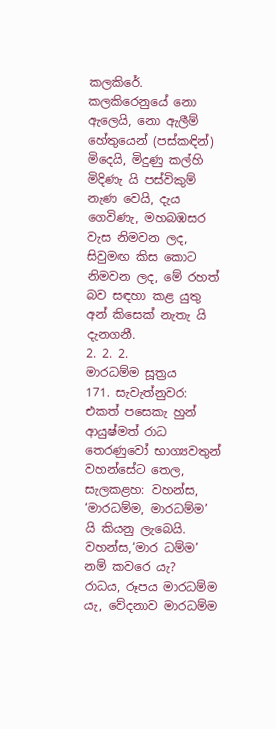කලකිරේ. කලකිරෙනුයේ නො ඇලෙයි, නො ඇලීම් හේතුයෙන් (පස්කඳින්) මිදෙයි, මිදුණු කල්හි මිදිණැ යි පස්විකුම් නැණ වෙයි, දැය ගෙවිණැ, මහබඹසර වැස නිමවන ලද, සිවුමඟ කිස කොට නිමවන ලද, මේ රහත් බව සඳහා කළ යුතු අන් කිසෙක් නැතැ යි දැනගනී.
2. 2. 2.
මාරධම්ම සූත්‍රය
171. සැවැත්නුවර:
එකත් පසෙකැ හුන් ආයුෂ්මත් රාධ තෙරණුවෝ භාග්‍යවතුන් වහන්සේට තෙල, සැලකළහ: වහන්ස, ‘මාරධම්ම, මාරධම්ම’ යි කියනු ලැබෙයි. වහන්ස,‘මාර ධම්ම’ නම් කවරෙ යැ?
රාධය, රූපය මාරධම්ම යැ, වේදනාව මාරධම්ම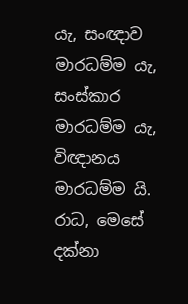යැ, සංඥාව මාරධම්ම යැ, සංස්කාර මාරධම්ම යැ, විඥානය මාරධම්ම යි. රාධ, මෙසේ දක්නා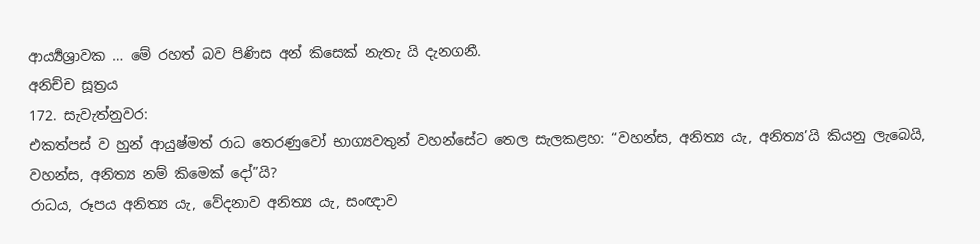ආර්‍ය්‍යශ්‍රාවක … මේ රහත් බව පිණිස අන් කිසෙක් නැතැ යි දැනගනී.
අනිච්ච සූත්‍රය
172. සැවැත්නුවර:
එකත්පස් ව හුන් ආයුෂ්මත් රාධ තෙරණුවෝ භාග්‍යවතුන් වහන්සේට තෙල සැලකළහ: “වහන්ස, අනිත්‍ය යැ, අනිත්‍ය’යි කියනු ලැබෙයි, වහන්ස, අනිත්‍ය නම් කිමෙක් දෝ”යි?
රාධය, රූපය අනිත්‍ය යැ, වේදනාව අනිත්‍ය යැ, සංඥාව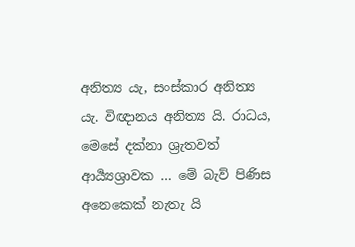අනිත්‍ය යැ, සංස්කාර අනිත්‍ය යැ. විඥානය අනිත්‍ය යි. රාධය, මෙසේ දක්නා ශ්‍රැතවත් ආර්‍ය්‍යශ්‍රාවක … මේ බැව් පිණිස අනෙකෙක් නැතැ යි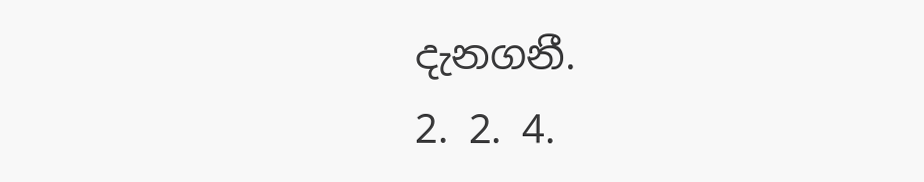දැනගනී.
2. 2. 4.